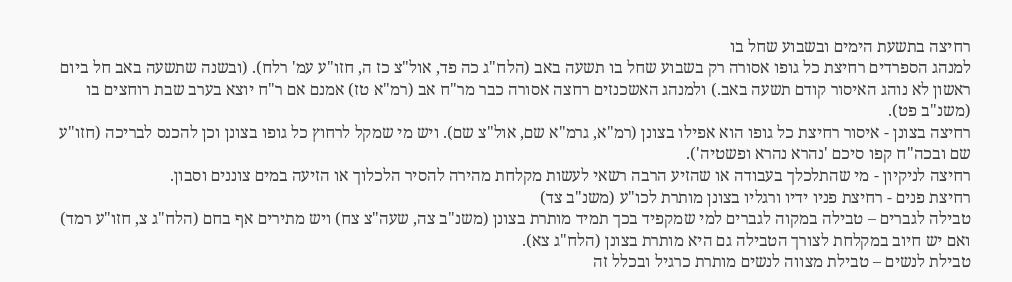רחיצה בתשעת הימים ובשבוע שחל בו
למנהג הספרדים רחיצת כל גופו אסורה רק בשבוע שחל בו תשעה באב (הלח"ג כה פד, אול"צ כז ה, חזו"ע עמ' רלח). (ובשנה שתשעה באב חל ביום ראשון לא נוהג האיסור קודם תשעה באב.) ולמנהג האשכנזים רחצה אסורה כבר מר"ח אב (רמ"א טז) אמנם אם ר"ח יוצא בערב שבת רוחצים בו (משנ"ב פט).
רחיצה בצונן - איסור רחיצת כל גופו הוא אפילו בצונן (רמ"א, גרמ"א שם, אול"צ שם). ויש מי שמקל לרחוץ כל גופו בצונן וכן להכנס לבריכה (חזו"ע שם ובכה"ח קפו סיכם 'נהרא נהרא ופשטיה').
רחיצה לניקיון - מי שהתלכלך בעבודה או שהזיע הרבה רשאי לעשות מקלחת מהירה להסיר הלכלוך או הזיעה במים צוננים וסבון.
רחיצת פנים - רחיצת פניו ידיו ורגליו בצונן מותרת לכו"ע (משנ"ב צד)
טבילה לגברים – טבילה במקוה לגברים למי שמקפיד בכך תמיד מותרת בצונן (משנ"ב צה, שעה"צ צח) ויש מתירים אף בחם (הלח"ג צ, חזו"ע רמד) ואם יש חיוב במקלחת לצורך הטבילה גם היא מותרת בצונן (הלח"ג צא).
טבילת לנשים – טבילת מצווה לנשים מותרת כרגיל ובכלל זה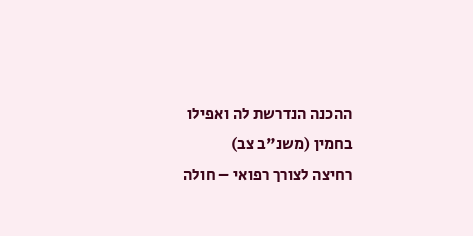ההכנה הנדרשת לה ואפילו בחמין (משנ"ב צב)
רחיצה לצורך רפואי – חולה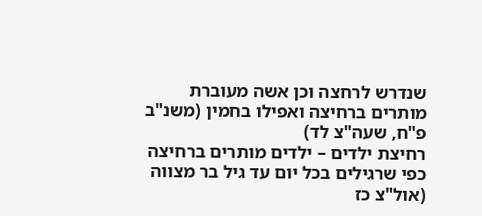שנדרש לרחצה וכן אשה מעוברת מותרים ברחיצה ואפילו בחמין (משנ"ב פ"ח, שעה"צ לד)
רחיצת ילדים – ילדים מותרים ברחיצה כפי שרגילים בכל יום עד גיל בר מצווה (אול"צ כז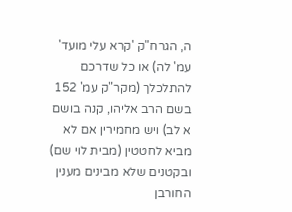ה, הגרח"ק 'קרא עלי מועד' עמ' לה) או כל שדרכם להתלכלך (מקר"ק עמ' 152 בשם הרב אליהו, קנה בושם א לב) ויש מחמירין אם לא מביא לחטטין (מבית לוי שם) ובקטנים שלא מבינים מענין החורבן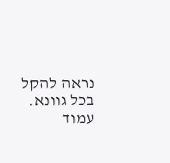נראה להקל בכל גוונא.
עמוד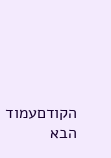הקודםעמוד הבא